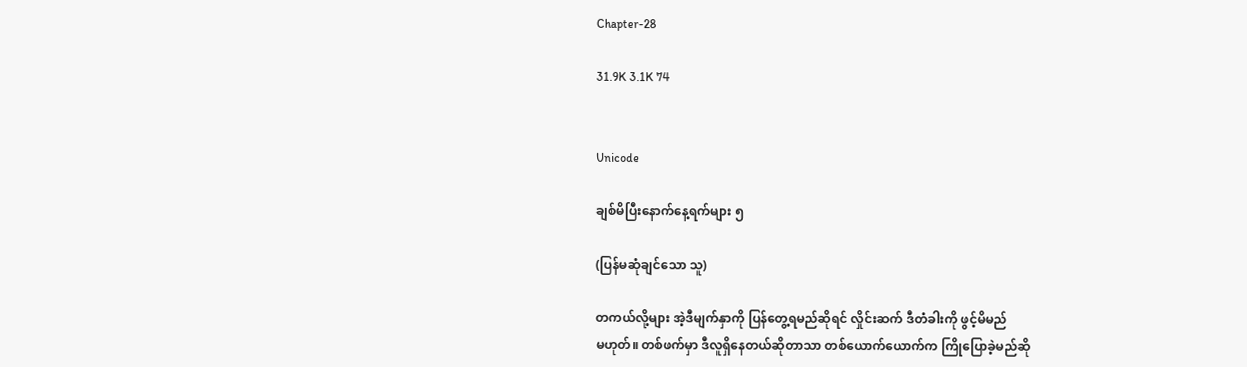Chapter-28

31.9K 3.1K 74


Unicode

ချစ်မိပြီးနောက်နေ့ရက်များ ၅

(ပြန်မဆုံချင်သော သူ)

တကယ်လို့များ အဲ့ဒီမျက်နှာကို ပြန်တွေ့ရမည်ဆိုရင် လှိုင်းဆက် ဒီတံခါးကို ဖွင့်မိမည်
မဟုတ်။ တစ်ဖက်မှာ ဒီလူရှိနေတယ်ဆိုတာသာ တစ်ယောက်ယောက်က ကြိုပြောခဲ့မည်ဆို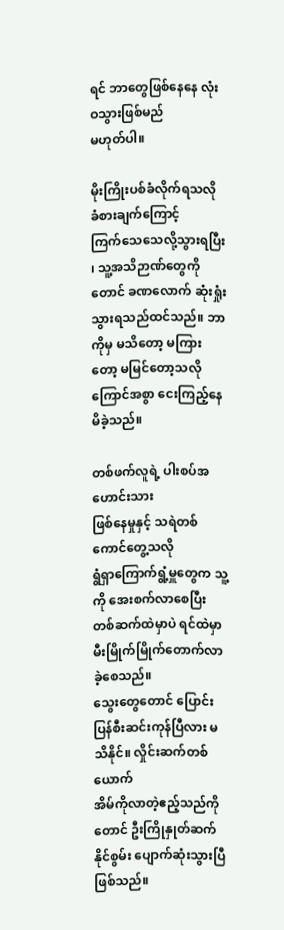ရင် ဘာတွေဖြစ်နေနေ လုံးဝသွားဖြစ်မည်
မဟုတ်ပါ။

မိုးကြိုးပစ်ခံလိုက်ရသလို ခံစားချက်ကြောင့်
ကြက်သေသေလို့သွားရပြီး ၊ သူ့အသိဉာဏ်တွေကိုတောင် ခဏလောက် ဆုံးရှုံးသွားရသည်ထင်သည်။ ဘာကိုမှ မသိတော့ မကြားတော့ မမြင်တော့သလို
ကြောင်အစွာ ငေးကြည့်နေမိခဲ့သည်။

တစ်ဖက်လူရဲ့ ပါးစပ်အဟောင်းသား
ဖြစ်နေမှုနှင့် သရဲတစ်ကောင်တွေ့သလို
ရွံရှာကြောက်ရွံ့မှူတွေက သူ့ကို အေးစက်လာစေပြီး  တစ်ဆက်ထဲမှာပဲ ရင်ထဲမှာ မီးမြိုက်မြိုက်တောက်လာခဲ့စေသည်။
သွေးတွေတောင် ပြောင်းပြန်စီးဆင်းကုန်ပြီလား မသိနိုင်။ လှိုင်းဆက်တစ်ယောက်
အိမ်ကိုလာတဲ့ဧည့်သည်ကိုတောင် ဦးကြိုနှုတ်ဆက်နိုင်စွမ်း ပျောက်ဆုံးသွားပြီဖြစ်သည်။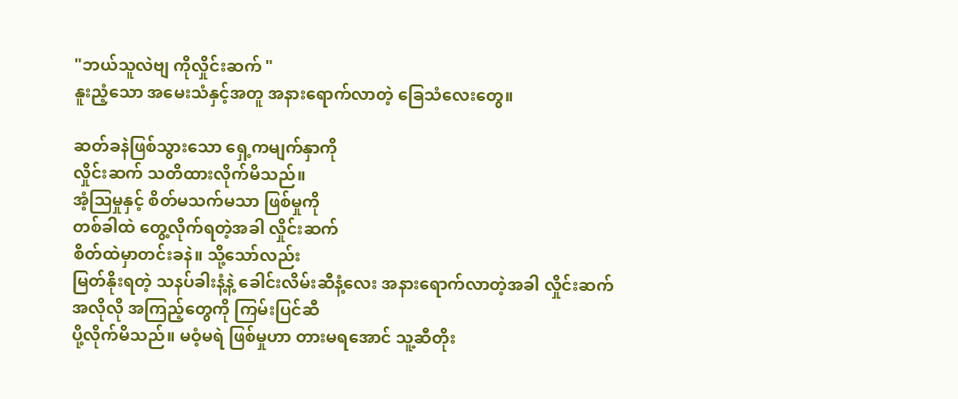"ဘယ်သူလဲဗျ ကိုလှိုင်းဆက် "
နူးညံ့သော အမေးသံနှင့်အတူ အနားရောက်လာတဲ့ ခြေသံလေးတွေ။

ဆတ်ခနဲဖြစ်သွားသော ရှေ့ကမျက်နှာကို
လှိုင်းဆက် သတိထားလိုက်မိသည်။
အံ့ဩမှုနှင့် စိတ်မသက်မသာ ဖြစ်မှုကို
တစ်ခါထဲ တွေ့လိုက်ရတဲ့အခါ လှိုင်းဆက်
စိတ်ထဲမှာတင်းခနဲ။ သို့သော်လည်း
မြတ်နိုးရတဲ့ သနပ်ခါးနံ့နဲ့ ခေါင်းလိမ်းဆီနံ့လေး အနားရောက်လာတဲ့အခါ လှိုင်းဆက်
အလိုလို အကြည့်တွေကို ကြမ်းပြင်ဆီ
ပို့လိုက်မိသည်။ မဝံ့မရဲ ဖြစ်မှုဟာ တားမရအောင် သူ့ဆီတိုး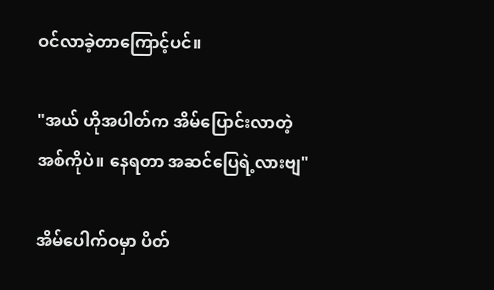ဝင်လာခဲ့တာကြောင့်ပင်။

"အယ် ဟိုအပါတ်က အိမ်ပြောင်းလာတဲ့
အစ်ကိုပဲ။ နေရတာ အဆင်ပြေရဲ့လားဗျ"

အိမ်ပေါက်ဝမှာ ပိတ်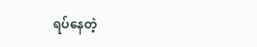ရပ်နေတဲ့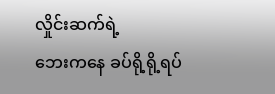လှိုင်းဆက်ရဲ့
ဘေးကနေ ခပ်ရို့ရို့ရပ်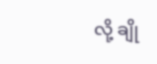လို့ ‌ချို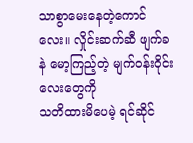သာစွာမေးနေတဲ့ကောင်လေး။ လှိုင်းဆက်ဆီ ဖျက်ခနဲ မော့ကြည့်တဲ့ မျက်ဝန်းဝိုင်းလေးတွေကို
သတိထားမိပေမဲ့ ရင်ဆိုင်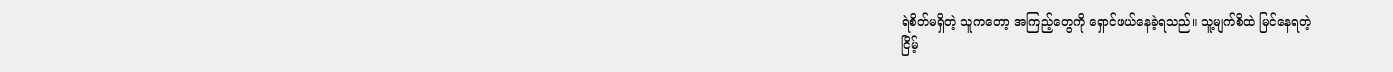ရဲစိတ်မရှိတဲ့ သူကတော့ အကြည့်တွေကို ရှောင်ဖယ်နေခဲ့ရသည်။ သူ့မျက်စိထဲ မြင်နေရတဲ့
ငြိမ့်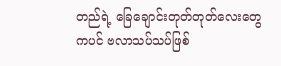တည်ရဲ့ ခြေချောင်းတုတ်တုတ်လေးတွေ
ကပင် ဗလာသပ်သပ်ဖြစ်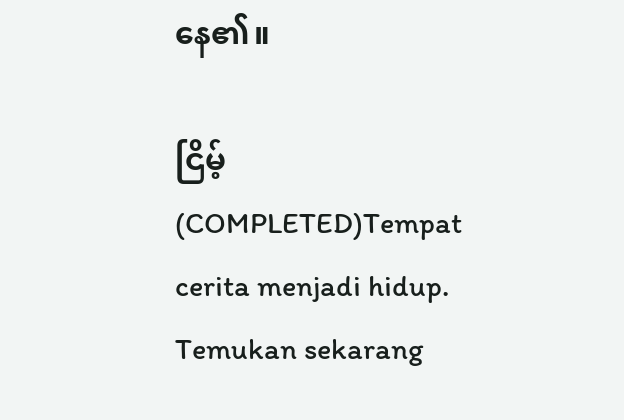နေ၏။

ငြိမ့် (COMPLETED)Tempat cerita menjadi hidup. Temukan sekarang